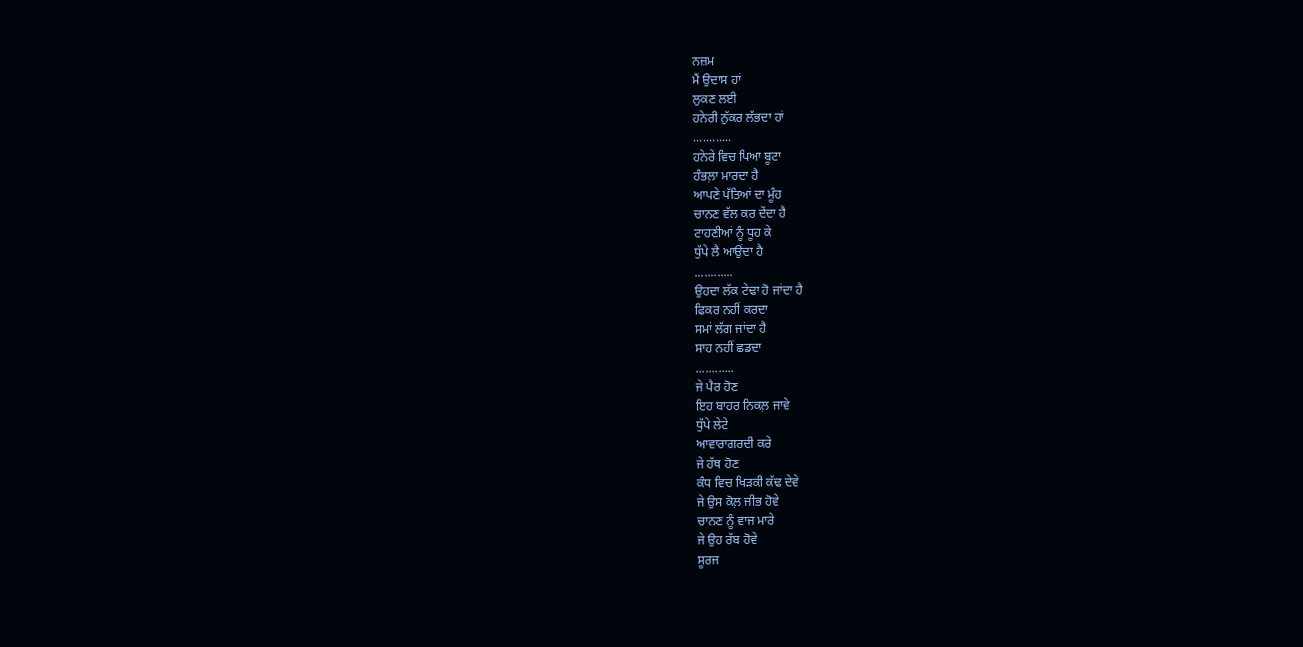ਨਜ਼ਮ
ਮੈਂ ਉਦਾਸ ਹਾਂ
ਲੁਕਣ ਲਈ
ਹਨੇਰੀ ਨੁੱਕਰ ਲੱਭਦਾ ਹਾਂ
............
ਹਨੇਰੇ ਵਿਚ ਪਿਆ ਬੂਟਾ
ਹੰਭਲ਼ਾ ਮਾਰਦਾ ਹੈ
ਆਪਣੇ ਪੱਤਿਆਂ ਦਾ ਮੂੰਹ
ਚਾਨਣ ਵੱਲ ਕਰ ਦੇਂਦਾ ਹੈ
ਟਾਹਣੀਆਂ ਨੂੰ ਧੂਹ ਕੇ
ਧੁੱਪੇ ਲੈ ਆਉਂਦਾ ਹੈ
............
ਉਹਦਾ ਲੱਕ ਟੇਢਾ ਹੋ ਜਾਂਦਾ ਹੈ
ਫਿਕਰ ਨਹੀਂ ਕਰਦਾ
ਸਮਾਂ ਲੱਗ ਜਾਂਦਾ ਹੈ
ਸਾਹ ਨਹੀਂ ਛਡਦਾ
............
ਜੇ ਪੈਰ ਹੋਣ
ਇਹ ਬਾਹਰ ਨਿਕਲ਼ ਜਾਵੇ
ਧੁੱਪੇ ਲੇਟੇ
ਆਵਾਰਾਗਰਦੀ ਕਰੇ
ਜੇ ਹੱਥ ਹੋਣ
ਕੰਧ ਵਿਚ ਖਿੜਕੀ ਕੱਢ ਦੇਵੇ
ਜੇ ਉਸ ਕੋਲ਼ ਜੀਭ ਹੋਵੇ
ਚਾਨਣ ਨੂੰ ਵਾਜ ਮਾਰੇ
ਜੇ ਉਹ ਰੱਬ ਹੋਵੇ
ਸੂਰਜ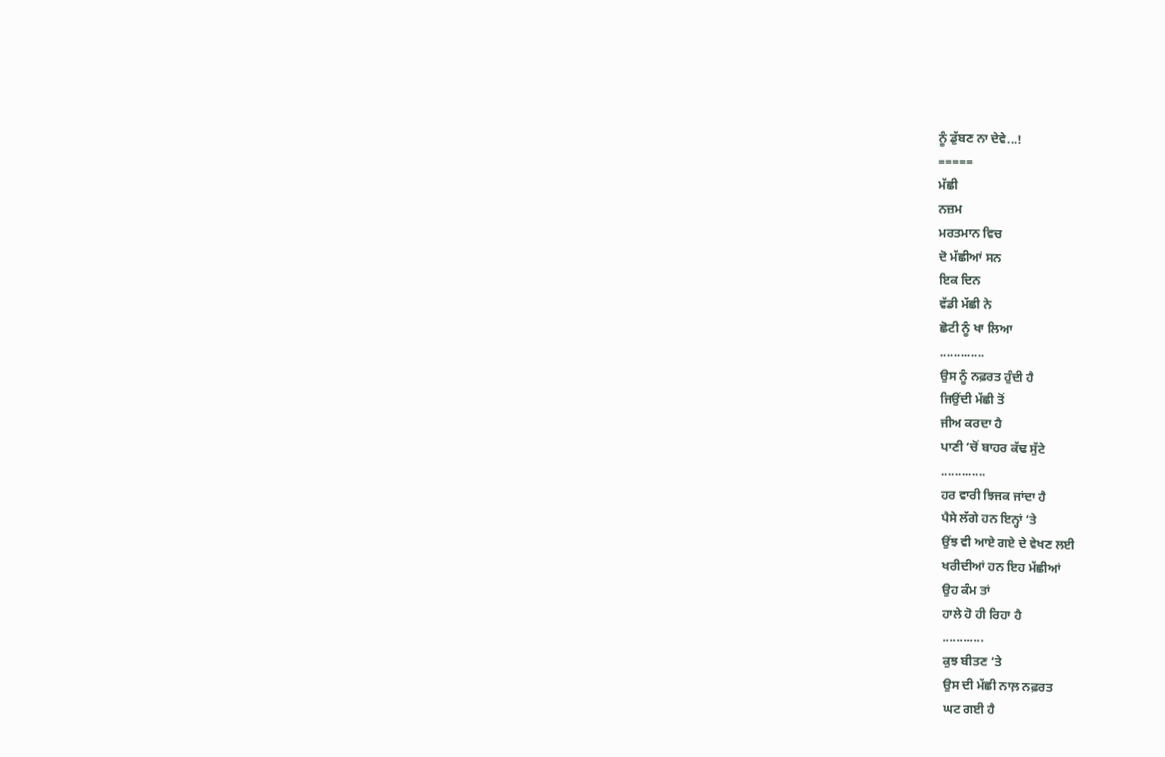ਨੂੰ ਡੁੱਬਣ ਨਾ ਦੇਵੇ...!
=====
ਮੱਛੀ
ਨਜ਼ਮ
ਮਰਤਮਾਨ ਵਿਚ
ਦੋ ਮੱਛੀਆਂ ਸਨ
ਇਕ ਦਿਨ
ਵੱਡੀ ਮੱਛੀ ਨੇ
ਛੋਟੀ ਨੂੰ ਖਾ ਲਿਆ
.............
ਉਸ ਨੂੰ ਨਫ਼ਰਤ ਹੁੰਦੀ ਹੈ
ਜਿਉਂਦੀ ਮੱਛੀ ਤੋਂ
ਜੀਅ ਕਰਦਾ ਹੈ
ਪਾਣੀ ‘ਚੋਂ ਬਾਹਰ ਕੱਢ ਸੁੱਟੇ
.............
ਹਰ ਵਾਰੀ ਝਿਜਕ ਜਾਂਦਾ ਹੈ
ਪੈਸੇ ਲੱਗੇ ਹਨ ਇਨ੍ਹਾਂ ‘ਤੇ
ਉਂਝ ਵੀ ਆਏ ਗਏ ਦੇ ਵੇਖਣ ਲਈ
ਖਰੀਦੀਆਂ ਹਨ ਇਹ ਮੱਛੀਆਂ
ਉਹ ਕੰਮ ਤਾਂ
ਹਾਲੇ ਹੋ ਹੀ ਰਿਹਾ ਹੈ
............
ਕੁਝ ਬੀਤਣ ‘ਤੇ
ਉਸ ਦੀ ਮੱਛੀ ਨਾਲ਼ ਨਫ਼ਰਤ
ਘਟ ਗਈ ਹੈ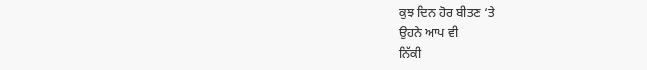ਕੁਝ ਦਿਨ ਹੋਰ ਬੀਤਣ ‘ਤੇ
ਉਹਨੇ ਆਪ ਵੀ
ਨਿੱਕੀ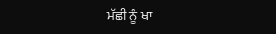ਮੱਛੀ ਨੂੰ ਖਾ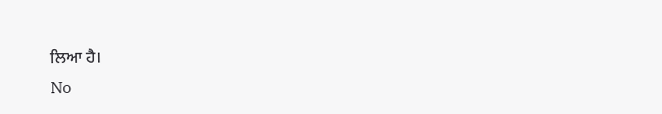ਲਿਆ ਹੈ।
No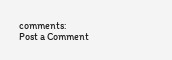comments:
Post a Comment